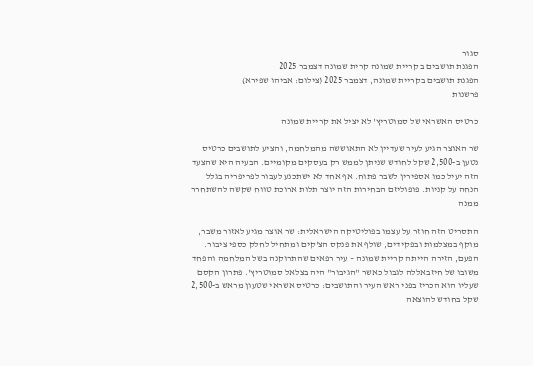סגור
הפגנת תושבים ב קריית שמונה קרית שמונה דצמבר 2025
הפגנת תושבים בקריית שמונה, דצמבר 2025 (צילום: אביהו שפירא)
פרשנות

כרטיס האשראי של סמוטריץ' לא יציל את קריית שמונה

שר האוצר הגיע לעיר שעדיין לא התאוששה מהמלחמה, והציע לתושבים כרטיס נטען ב-2,500 שקל לחודש שניתן לממש רק בעסקים מקומיים. הבעיה היא שהצעד הזה יעיל כמו אספירין לשבר פתוח. אף אחד לא ישתכנע לעבור לפריפריה בגלל הנחה על קניות. פופוליזם הבחירות הזה יוצר תלות ארוכת טווח שקשה להשתחרר ממנה

התסריט הזה חוזר על עצמו בפוליטיקה הישראלית: שר אוצר מגיע לאזור משבר, מוקף במצלמות ובפקידים, שולף את פנקס הצ'קים ומתחיל לחלק כספי ציבור. הפעם, הזירה הייתה קריית שמונה – עיר רפאים שהתרוקנה בשל המלחמה והפחד משובו של חיזבאללה לגבול כאשר "הגיבור" היה בצלאל סמוטריץ'. פתרון הקסם שעליו הוא הכריז בפני ראש העיר והתושבים: כרטיס אשראי שטעון מראש ב-2,500 שקל בחודש להוצאה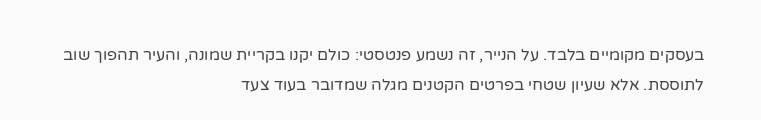בעסקים מקומיים בלבד. על הנייר, זה נשמע פנטסטי: כולם יקנו בקריית שמונה, והעיר תהפוך שוב לתוססת. אלא שעיון שטחי בפרטים הקטנים מגלה שמדובר בעוד צעד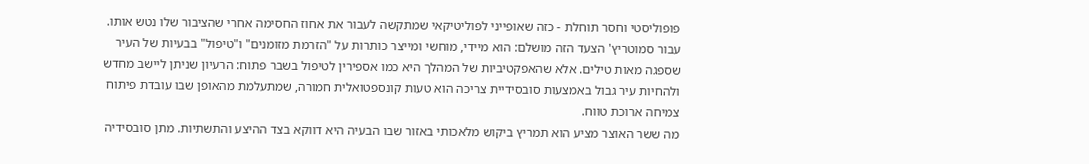פופוליסטי וחסר תוחלת - כזה שאופייני לפוליטיקאי שמתקשה לעבור את אחוז החסימה אחרי שהציבור שלו נטש אותו.
עבור סמוטריץ' הצעד הזה מושלם: הוא מיידי, מוחשי ומייצר כותרות על "הזרמת מזומנים" ו"טיפול" בבעיות של העיר שספגה מאות טילים. אלא שהאפקטיביות של המהלך היא כמו אספירין לטיפול בשבר פתוח: הרעיון שניתן ליישב מחדש ולהחיות עיר גבול באמצעות סובסידיית צריכה הוא טעות קונספטואלית חמורה, שמתעלמת מהאופן שבו עובדת פיתוח צמיחה ארוכת טווח.
מה ששר האוצר מציע הוא תמריץ ביקוש מלאכותי באזור שבו הבעיה היא דווקא בצד ההיצע והתשתיות. מתן סובסידיה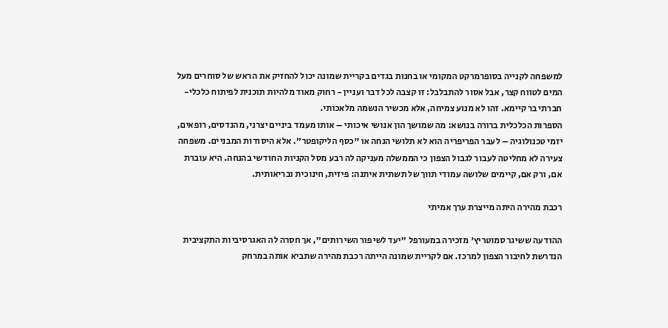למשפחה לקנייה בסופרמרקט המקומי או בחנות בגדים בקריית שמונה יכול להחזיק את הראש של סוחרים מעל המים לטווח קצר, אבל אסור להתבלבל: זו קצבה לכל דבר ועניין - רחוק מאוד מלהיות תוכנית לפיתוח כלכלי-חברתי בר קיימא. זהו לא מנוע צמיחה, אלא מכשיר הנשמה מלאכותי.
הספרות הכלכלית ברורה בנושא: מה שמושך הון אנושי איכותי – אותו מעמד ביניים יצרני, מהנדסים, רופאים, יזמי טכנולוגיה – לעבר הפריפריה הוא לא תלושי הנחה או "כסף הליקופטר". אלא היסודות המבניים. משפחה צעירה לא מחליטה לעבור לגבול הצפון כי הממשלה מעניקה לה רבע מסל הקניות החודשי בהנחה. היא עוברת אם, ורק אם, קיימים שלושה עמודי תווך של תשתית איתנה: פיזית, חינוכית ובריאותית.

רכבת מהירה היתה מייצרת ערך אמיתי

ההודעה ששיגר סמוטריץ' מזכירה במעורפל "יעד לשיפור השירותים", אך חסרה לה האגרסיביות התקציבית הנדרשת לחיבור הצפון למרכז. אם לקריית שמונה הייתה רכבת מהירה שתביא אותה במרחק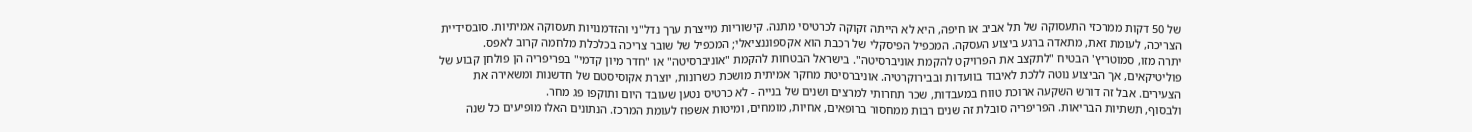של 50 דקות ממרכזי התעסוקה של תל אביב או חיפה, היא לא הייתה זקוקה לכרטיסי מתנה. קישוריות מייצרת ערך נדל"ני והזדמנויות תעסוקה אמיתיות. סובסידיית הצריכה, לעומת זאת, מתאדה ברגע ביצוע העסקה. המכפיל הפיסקלי של רכבת הוא אקספוננציאלי; המכפיל של שובר צריכה בכלכלת מלחמה קרוב לאפס.
יתרה מזו, סמוטריץ' הבטיח "לתקצב את הפרויקט להקמת אוניברסיטה". בישראל הבטחות להקמת "אוניברסיטה" או "חדר מיון קדמי" בפריפריה הן פולחן קבוע של פוליטיקאים, אך הביצוע נוטה ללכת לאיבוד בוועדות ובבירוקרטיה. אוניברסיטת מחקר אמיתית מושכת כשרונות, יוצרת אקוסיסטם של חדשנות ומשאירה את הצעירים. אבל זה דורש השקעה ארוכת טווח במעבדות, שכר תחרותי למרצים ושנים של בנייה - לא כרטיס נטען שעובד היום ותוקפו פג מחר.
ולבסוף, תשתיות הבריאות. הפריפריה סובלת זה שנים רבות ממחסור ברופאים, אחיות, מומחים, ומיטות אשפוז לעומת המרכז. הנתונים האלו מופיעים כל שנה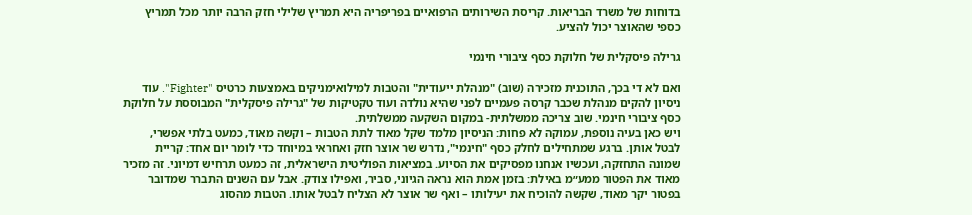בדוחות של משרד הבריאות. קריסת השירותים הרפואיים בפריפריה היא תמריץ שלילי חזק הרבה יותר מכל תמריץ כספי שהאוצר יכול להציע.

גרילה פיסקלית של חלוקת כסף ציבורי חינמי

ואם לא די בכך, התוכנית מזכירה (שוב) "מנהלת ייעודית" והטבות למילואימניקים באמצעות כרטיס "Fighter". עוד ניסיון להקים מנהלת שכבר קרסה פעמיים לפני שהיא נולדה ועוד טקטיקות של "גרילה פיסקלית" המבוססת על חלוקת כסף ציבורי חינמי. שוב צריכה ממשלתית- במקום השקעה ממשלתית.
ויש כאן בעיה נוספת, עמוקה לא פחות: הניסיון מלמד שקל מאוד לתת הטבות – וקשה מאוד, כמעט בלתי אפשרי, לבטל אותן. ברגע שמתחילים לחלק כסף "חינמי", נדרש שר אוצר חזק ואחראי במיוחד כדי לומר יום אחד: קריית שמונה התחזקה, ועכשיו אנחנו מפסיקים את הסיוע. במציאות הפוליטית הישראלית, זה כמעט תרחיש דמיוני. זה מזכיר מאוד את הפטור ממע״מ באילת: בזמן אמת הוא נראה הגיוני, סביר, ואפילו צודק. אבל עם השנים התברר שמדובר בפטור יקר מאוד, שקשה להוכיח את יעילותו – ואף שר אוצר לא הצליח לבטל אותו. הטבות מהסוג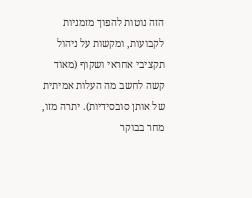הזה נוטות להפוך מזמניות לקבועות, ומקשות על ניהול תקציבי אחראי ושקוף (מאוד קשה לחשב מה העלות אמיתית של אותן סובסידיות). יתרה מזו, מחר בבוקר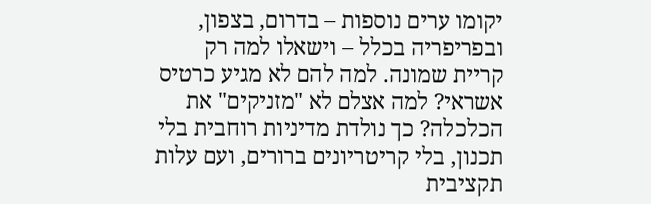יקומו ערים נוספות – בדרום, בצפון, ובפריפריה בכלל – וישאלו למה רק קריית שמונה. למה להם לא מגיע כרטיס אשראי? למה אצלם לא "מזניקים" את הכלכלה? כך נולדת מדיניות רוחבית בלי תכנון, בלי קריטריונים ברורים, ועם עלות תקציבית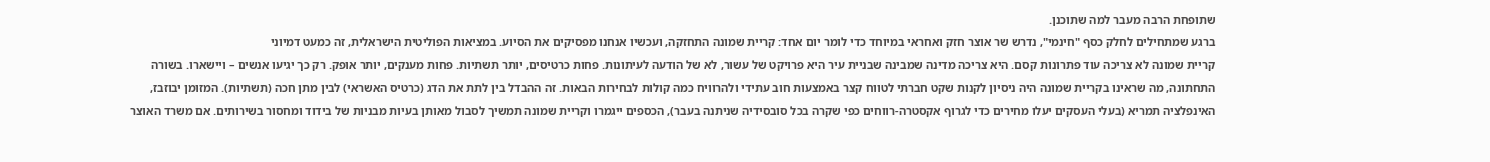שתופחת הרבה מעבר למה שתוכנן.
ברגע שמתחילים לחלק כסף "חינמי", נדרש שר אוצר חזק ואחראי במיוחד כדי לומר יום אחד: קריית שמונה התחזקה, ועכשיו אנחנו מפסיקים את הסיוע. במציאות הפוליטית הישראלית, זה כמעט דמיוני
קריית שמונה לא צריכה עוד פתרונות קסם. היא צריכה מדינה שמבינה שבניית עיר היא פרויקט של עשור, לא של הודעה לעיתונות. פחות כרטיסים, יותר תשתיות. פחות מענקים, יותר אופק. רק כך יגיעו אנשים – ויישארו. בשורה התחתונה, מה שראינו בקריית שמונה היה ניסיון לקנות שקט חברתי לטווח קצר באמצעות חוב עתידי ולהרוויח כמה קולות לבחירות הבאות. זה ההבדל בין לתת את הדג (כרטיס האשראי) לבין מתן חכה (תשתיות). המזומן יבוזבז, האינפלציה תמריא (בעלי העסקים יעלו מחירים כדי לגרוף אקסטרה-רווחים כפי שקרה בכל סובסידיה שניתנה בעבר), הכספים ייגמרו וקריית שמונה תמשיך לסבול מאותן בעיות מבניות של בידוד ומחסור בשירותים. אם משרד האוצר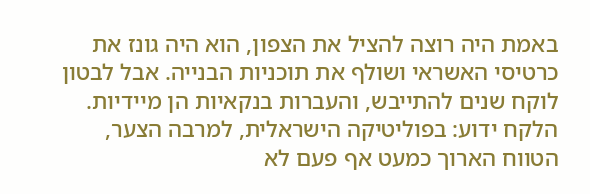באמת היה רוצה להציל את הצפון, הוא היה גונז את כרטיסי האשראי ושולף את תוכניות הבנייה. אבל לבטון לוקח שנים להתייבש, והעברות בנקאיות הן מיידיות. הלקח ידוע: בפוליטיקה הישראלית, למרבה הצער, הטווח הארוך כמעט אף פעם לא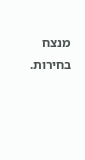מנצח בחירות.